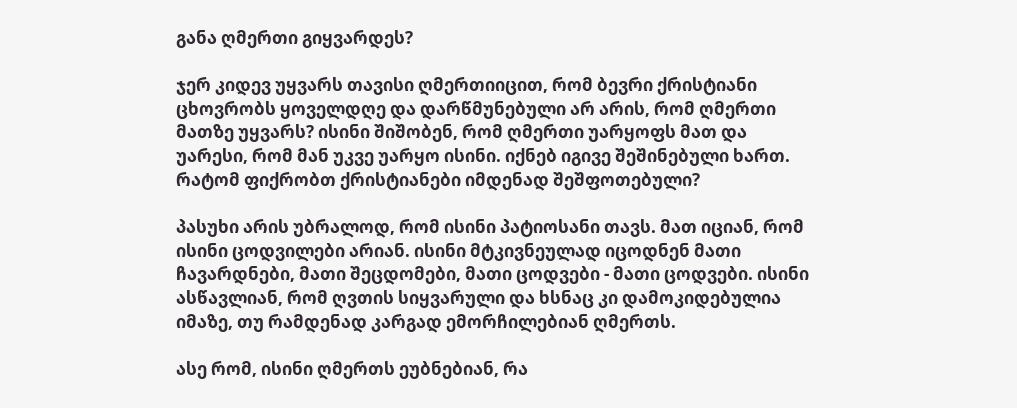განა ღმერთი გიყვარდეს?

ჯერ კიდევ უყვარს თავისი ღმერთიიცით, რომ ბევრი ქრისტიანი ცხოვრობს ყოველდღე და დარწმუნებული არ არის, რომ ღმერთი მათზე უყვარს? ისინი შიშობენ, რომ ღმერთი უარყოფს მათ და უარესი, რომ მან უკვე უარყო ისინი. იქნებ იგივე შეშინებული ხართ. რატომ ფიქრობთ ქრისტიანები იმდენად შეშფოთებული?

პასუხი არის უბრალოდ, რომ ისინი პატიოსანი თავს. მათ იციან, რომ ისინი ცოდვილები არიან. ისინი მტკივნეულად იცოდნენ მათი ჩავარდნები, მათი შეცდომები, მათი ცოდვები - მათი ცოდვები. ისინი ასწავლიან, რომ ღვთის სიყვარული და ხსნაც კი დამოკიდებულია იმაზე, თუ რამდენად კარგად ემორჩილებიან ღმერთს.

ასე რომ, ისინი ღმერთს ეუბნებიან, რა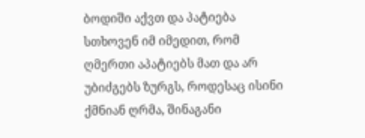ბოდიში აქვთ და პატიება სთხოვენ იმ იმედით, რომ ღმერთი აპატიებს მათ და არ უბიძგებს ზურგს, როდესაც ისინი ქმნიან ღრმა, შინაგანი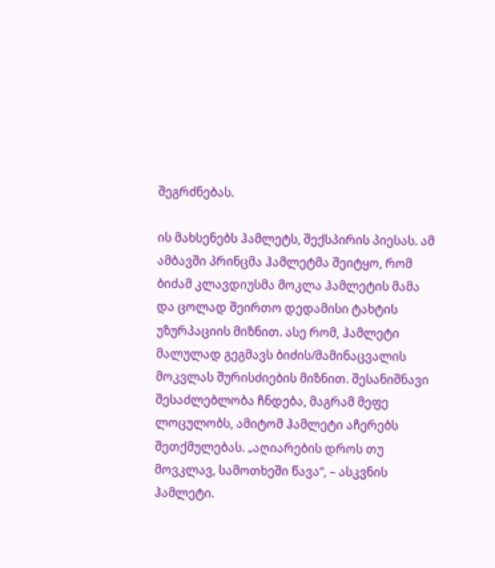შეგრძნებას.

ის მახსენებს ჰამლეტს, შექსპირის პიესას. ამ ამბავში პრინცმა ჰამლეტმა შეიტყო, რომ ბიძამ კლავდიუსმა მოკლა ჰამლეტის მამა და ცოლად შეირთო დედამისი ტახტის უზურპაციის მიზნით. ასე რომ, ჰამლეტი მალულად გეგმავს ბიძის/მამინაცვალის მოკვლას შურისძიების მიზნით. შესანიშნავი შესაძლებლობა ჩნდება, მაგრამ მეფე ლოცულობს, ამიტომ ჰამლეტი აჩერებს შეთქმულებას. „აღიარების დროს თუ მოვკლავ, სამოთხეში წავა“, – ასკვნის ჰამლეტი.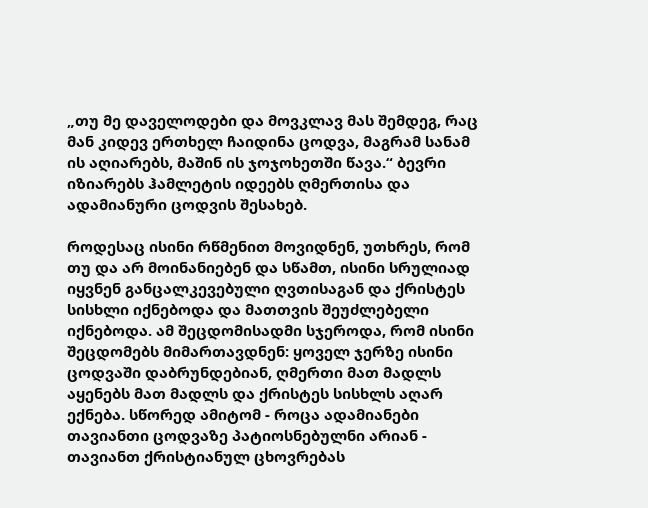„თუ მე დაველოდები და მოვკლავ მას შემდეგ, რაც მან კიდევ ერთხელ ჩაიდინა ცოდვა, მაგრამ სანამ ის აღიარებს, მაშინ ის ჯოჯოხეთში წავა.“ ბევრი იზიარებს ჰამლეტის იდეებს ღმერთისა და ადამიანური ცოდვის შესახებ.

როდესაც ისინი რწმენით მოვიდნენ, უთხრეს, რომ თუ და არ მოინანიებენ და სწამთ, ისინი სრულიად იყვნენ განცალკევებული ღვთისაგან და ქრისტეს სისხლი იქნებოდა და მათთვის შეუძლებელი იქნებოდა. ამ შეცდომისადმი სჯეროდა, რომ ისინი შეცდომებს მიმართავდნენ: ყოველ ჯერზე ისინი ცოდვაში დაბრუნდებიან, ღმერთი მათ მადლს აყენებს მათ მადლს და ქრისტეს სისხლს აღარ ექნება. სწორედ ამიტომ - როცა ადამიანები თავიანთი ცოდვაზე პატიოსნებულნი არიან - თავიანთ ქრისტიანულ ცხოვრებას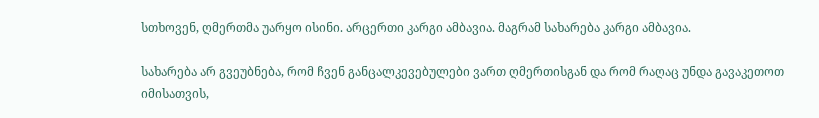სთხოვენ, ღმერთმა უარყო ისინი. არცერთი კარგი ამბავია. მაგრამ სახარება კარგი ამბავია.

სახარება არ გვეუბნება, რომ ჩვენ განცალკევებულები ვართ ღმერთისგან და რომ რაღაც უნდა გავაკეთოთ იმისათვის,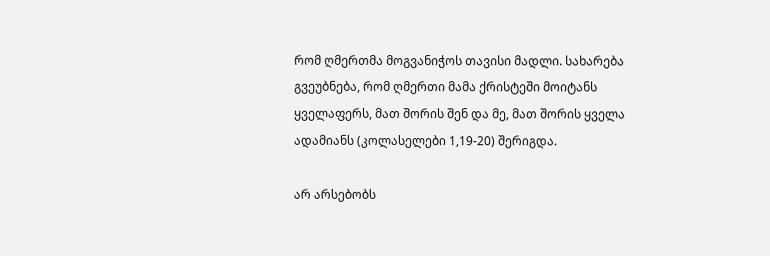რომ ღმერთმა მოგვანიჭოს თავისი მადლი. სახარება გვეუბნება, რომ ღმერთი მამა ქრისტეში მოიტანს ყველაფერს, მათ შორის შენ და მე, მათ შორის ყველა ადამიანს (კოლასელები 1,19-20) შერიგდა.

არ არსებობს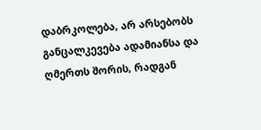დაბრკოლება, არ არსებობს განცალკევება ადამიანსა და ღმერთს შორის, რადგან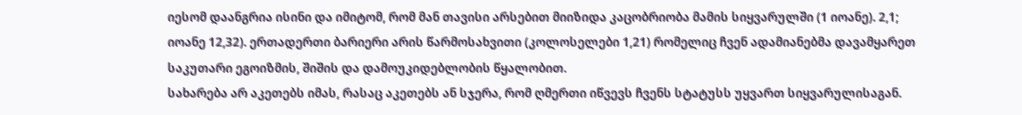იესომ დაანგრია ისინი და იმიტომ, რომ მან თავისი არსებით მიიზიდა კაცობრიობა მამის სიყვარულში (1 იოანე). 2,1; იოანე 12,32). ერთადერთი ბარიერი არის წარმოსახვითი (კოლოსელები 1,21) რომელიც ჩვენ ადამიანებმა დავამყარეთ საკუთარი ეგოიზმის, შიშის და დამოუკიდებლობის წყალობით.
სახარება არ აკეთებს იმას, რასაც აკეთებს ან სჯერა, რომ ღმერთი იწვევს ჩვენს სტატუსს უყვართ სიყვარულისაგან.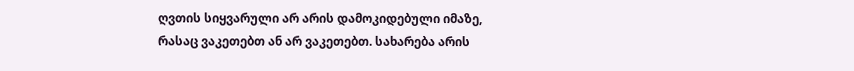ღვთის სიყვარული არ არის დამოკიდებული იმაზე, რასაც ვაკეთებთ ან არ ვაკეთებთ. სახარება არის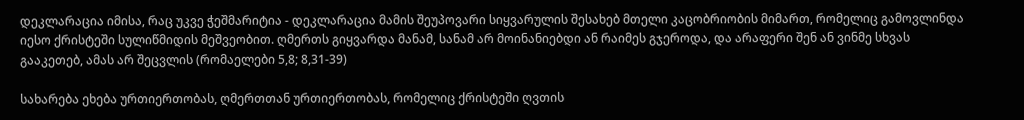დეკლარაცია იმისა, რაც უკვე ჭეშმარიტია - დეკლარაცია მამის შეუპოვარი სიყვარულის შესახებ მთელი კაცობრიობის მიმართ, რომელიც გამოვლინდა იესო ქრისტეში სულიწმიდის მეშვეობით. ღმერთს გიყვარდა მანამ, სანამ არ მოინანიებდი ან რაიმეს გჯეროდა, და არაფერი შენ ან ვინმე სხვას გააკეთებ, ამას არ შეცვლის (რომაელები 5,8; 8,31-39)

სახარება ეხება ურთიერთობას, ღმერთთან ურთიერთობას, რომელიც ქრისტეში ღვთის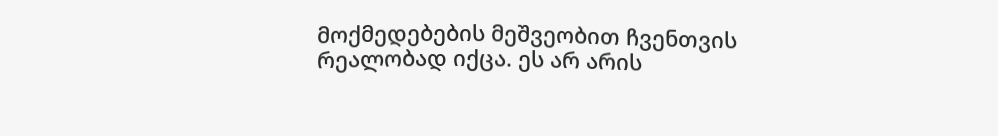მოქმედებების მეშვეობით ჩვენთვის რეალობად იქცა. ეს არ არის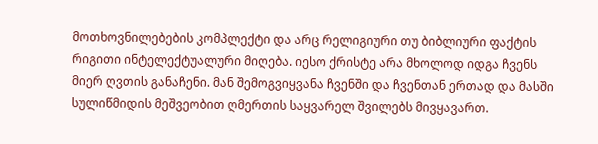მოთხოვნილებების კომპლექტი და არც რელიგიური თუ ბიბლიური ფაქტის რიგითი ინტელექტუალური მიღება. იესო ქრისტე არა მხოლოდ იდგა ჩვენს მიერ ღვთის განაჩენი. მან შემოგვიყვანა ჩვენში და ჩვენთან ერთად და მასში სულიწმიდის მეშვეობით ღმერთის საყვარელ შვილებს მივყავართ.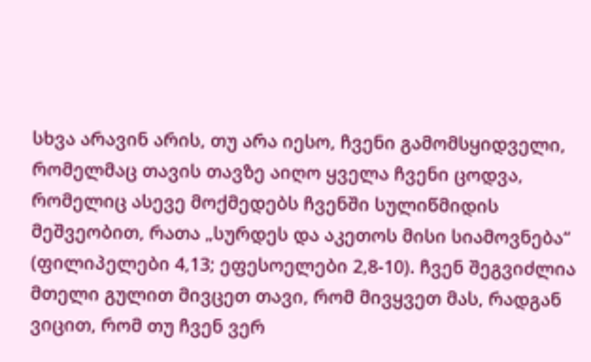სხვა არავინ არის, თუ არა იესო, ჩვენი გამომსყიდველი, რომელმაც თავის თავზე აიღო ყველა ჩვენი ცოდვა, რომელიც ასევე მოქმედებს ჩვენში სულიწმიდის მეშვეობით, რათა „სურდეს და აკეთოს მისი სიამოვნება“ (ფილიპელები 4,13; ეფესოელები 2,8-10). ჩვენ შეგვიძლია მთელი გულით მივცეთ თავი, რომ მივყვეთ მას, რადგან ვიცით, რომ თუ ჩვენ ვერ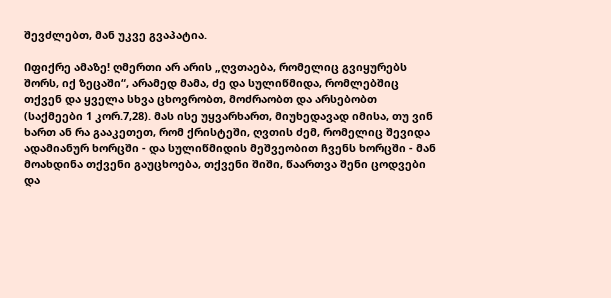შევძლებთ, მან უკვე გვაპატია.

Იფიქრე ამაზე! ღმერთი არ არის „ღვთაება, რომელიც გვიყურებს შორს, იქ ზეცაში“, არამედ მამა, ძე და სულიწმიდა, რომლებშიც თქვენ და ყველა სხვა ცხოვრობთ, მოძრაობთ და არსებობთ (საქმეები 1 კორ.7,28). მას ისე უყვარხართ, მიუხედავად იმისა, თუ ვინ ხართ ან რა გააკეთეთ, რომ ქრისტეში, ღვთის ძემ, რომელიც შევიდა ადამიანურ ხორცში - და სულიწმიდის მეშვეობით ჩვენს ხორცში - მან მოახდინა თქვენი გაუცხოება, თქვენი შიში, წაართვა შენი ცოდვები და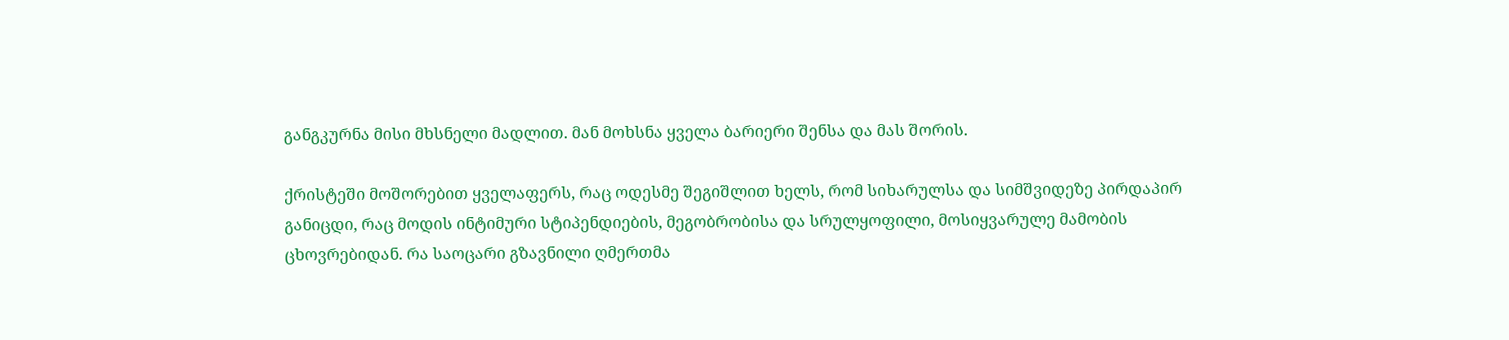განგკურნა მისი მხსნელი მადლით. მან მოხსნა ყველა ბარიერი შენსა და მას შორის.

ქრისტეში მოშორებით ყველაფერს, რაც ოდესმე შეგიშლით ხელს, რომ სიხარულსა და სიმშვიდეზე პირდაპირ განიცდი, რაც მოდის ინტიმური სტიპენდიების, მეგობრობისა და სრულყოფილი, მოსიყვარულე მამობის ცხოვრებიდან. რა საოცარი გზავნილი ღმერთმა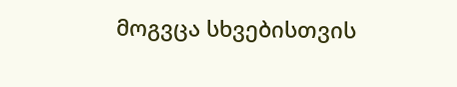მოგვცა სხვებისთვის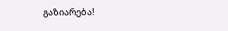გაზიარება!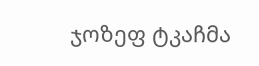ჯოზეფ ტკაჩმა